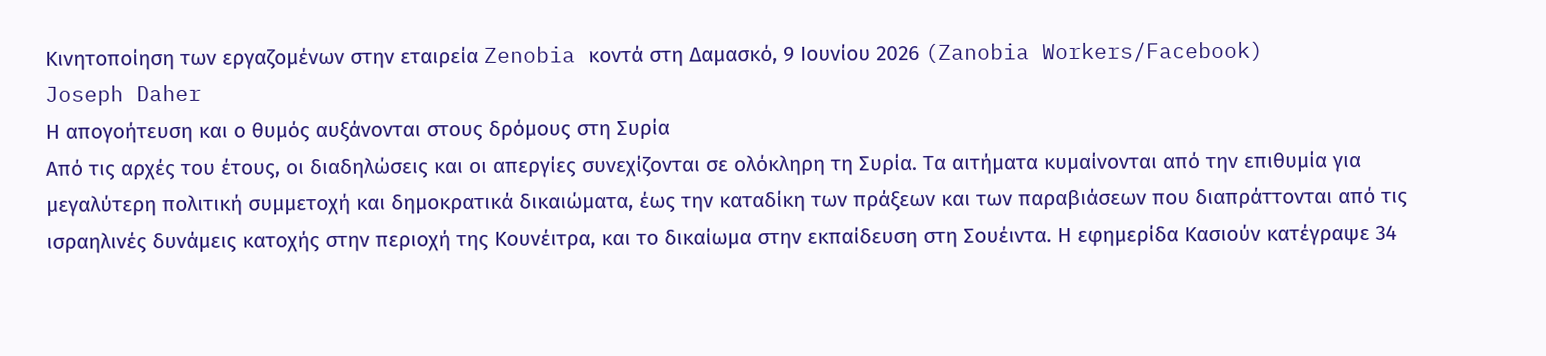Κινητοποίηση των εργαζομένων στην εταιρεία Zenobia κοντά στη Δαμασκό, 9 Ιουνίου 2026 (Zanobia Workers/Facebook)
Joseph Daher
Η απογοήτευση και ο θυμός αυξάνονται στους δρόμους στη Συρία
Από τις αρχές του έτους, οι διαδηλώσεις και οι απεργίες συνεχίζονται σε ολόκληρη τη Συρία. Τα αιτήματα κυμαίνονται από την επιθυμία για μεγαλύτερη πολιτική συμμετοχή και δημοκρατικά δικαιώματα, έως την καταδίκη των πράξεων και των παραβιάσεων που διαπράττονται από τις ισραηλινές δυνάμεις κατοχής στην περιοχή της Κουνέιτρα, και το δικαίωμα στην εκπαίδευση στη Σουέιντα. Η εφημερίδα Κασιούν κατέγραψε 34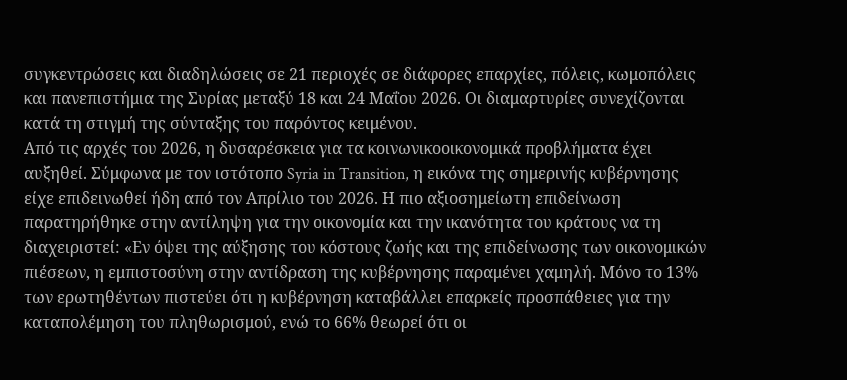συγκεντρώσεις και διαδηλώσεις σε 21 περιοχές σε διάφορες επαρχίες, πόλεις, κωμοπόλεις και πανεπιστήμια της Συρίας μεταξύ 18 και 24 Μαΐου 2026. Οι διαμαρτυρίες συνεχίζονται κατά τη στιγμή της σύνταξης του παρόντος κειμένου.
Από τις αρχές του 2026, η δυσαρέσκεια για τα κοινωνικοοικονομικά προβλήματα έχει αυξηθεί. Σύμφωνα με τον ιστότοπο Syria in Transition, η εικόνα της σημερινής κυβέρνησης είχε επιδεινωθεί ήδη από τον Απρίλιο του 2026. Η πιο αξιοσημείωτη επιδείνωση παρατηρήθηκε στην αντίληψη για την οικονομία και την ικανότητα του κράτους να τη διαχειριστεί: «Εν όψει της αύξησης του κόστους ζωής και της επιδείνωσης των οικονομικών πιέσεων, η εμπιστοσύνη στην αντίδραση της κυβέρνησης παραμένει χαμηλή. Μόνο το 13% των ερωτηθέντων πιστεύει ότι η κυβέρνηση καταβάλλει επαρκείς προσπάθειες για την καταπολέμηση του πληθωρισμού, ενώ το 66% θεωρεί ότι οι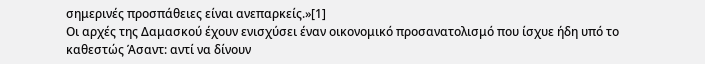σημερινές προσπάθειες είναι ανεπαρκείς.»[1]
Οι αρχές της Δαμασκού έχουν ενισχύσει έναν οικονομικό προσανατολισμό που ίσχυε ήδη υπό το καθεστώς Άσαντ: αντί να δίνουν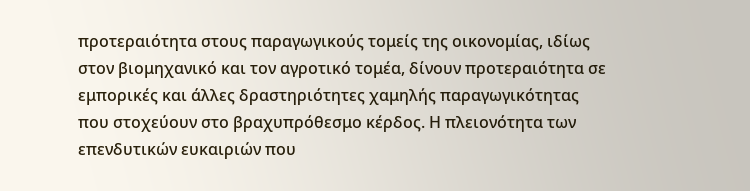προτεραιότητα στους παραγωγικούς τομείς της οικονομίας, ιδίως στον βιομηχανικό και τον αγροτικό τομέα, δίνουν προτεραιότητα σε εμπορικές και άλλες δραστηριότητες χαμηλής παραγωγικότητας που στοχεύουν στο βραχυπρόθεσμο κέρδος. Η πλειονότητα των επενδυτικών ευκαιριών που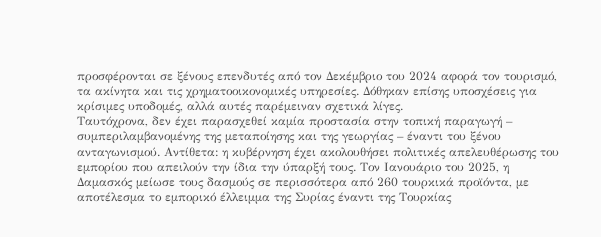προσφέρονται σε ξένους επενδυτές από τον Δεκέμβριο του 2024 αφορά τον τουρισμό, τα ακίνητα και τις χρηματοοικονομικές υπηρεσίες. Δόθηκαν επίσης υποσχέσεις για κρίσιμες υποδομές, αλλά αυτές παρέμειναν σχετικά λίγες.
Ταυτόχρονα, δεν έχει παρασχεθεί καμία προστασία στην τοπική παραγωγή – συμπεριλαμβανομένης της μεταποίησης και της γεωργίας – έναντι του ξένου ανταγωνισμού. Αντίθετα: η κυβέρνηση έχει ακολουθήσει πολιτικές απελευθέρωσης του εμπορίου που απειλούν την ίδια την ύπαρξή τους. Τον Ιανουάριο του 2025, η Δαμασκός μείωσε τους δασμούς σε περισσότερα από 260 τουρκικά προϊόντα, με αποτέλεσμα το εμπορικό έλλειμμα της Συρίας έναντι της Τουρκίας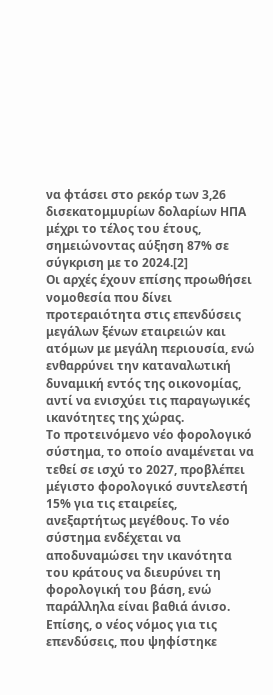να φτάσει στο ρεκόρ των 3,26 δισεκατομμυρίων δολαρίων ΗΠΑ μέχρι το τέλος του έτους, σημειώνοντας αύξηση 87% σε σύγκριση με το 2024.[2]
Οι αρχές έχουν επίσης προωθήσει νομοθεσία που δίνει προτεραιότητα στις επενδύσεις μεγάλων ξένων εταιρειών και ατόμων με μεγάλη περιουσία, ενώ ενθαρρύνει την καταναλωτική δυναμική εντός της οικονομίας, αντί να ενισχύει τις παραγωγικές ικανότητες της χώρας.
Το προτεινόμενο νέο φορολογικό σύστημα, το οποίο αναμένεται να τεθεί σε ισχύ το 2027, προβλέπει μέγιστο φορολογικό συντελεστή 15% για τις εταιρείες, ανεξαρτήτως μεγέθους. Το νέο σύστημα ενδέχεται να αποδυναμώσει την ικανότητα του κράτους να διευρύνει τη φορολογική του βάση, ενώ παράλληλα είναι βαθιά άνισο.
Επίσης, ο νέος νόμος για τις επενδύσεις, που ψηφίστηκε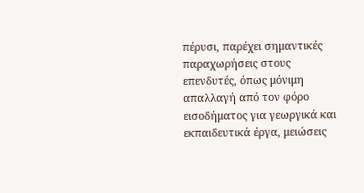πέρυσι, παρέχει σημαντικές παραχωρήσεις στους επενδυτές, όπως μόνιμη απαλλαγή από τον φόρο εισοδήματος για γεωργικά και εκπαιδευτικά έργα, μειώσεις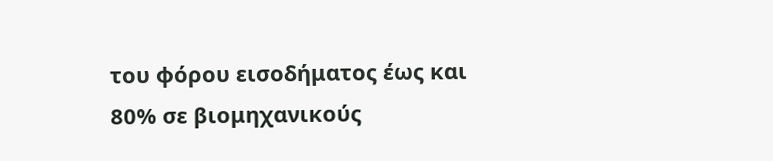του φόρου εισοδήματος έως και 80% σε βιομηχανικούς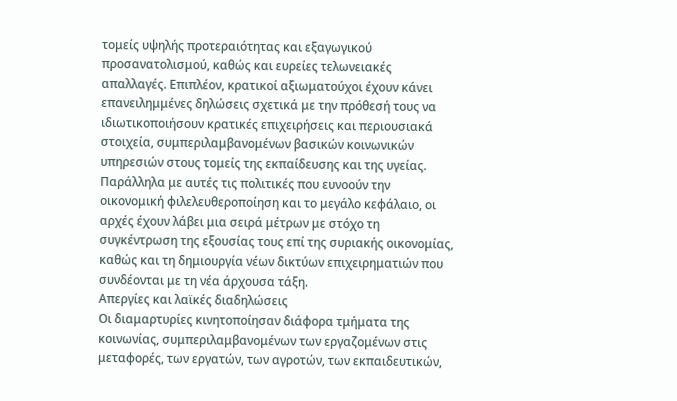τομείς υψηλής προτεραιότητας και εξαγωγικού προσανατολισμού, καθώς και ευρείες τελωνειακές απαλλαγές. Επιπλέον, κρατικοί αξιωματούχοι έχουν κάνει επανειλημμένες δηλώσεις σχετικά με την πρόθεσή τους να ιδιωτικοποιήσουν κρατικές επιχειρήσεις και περιουσιακά στοιχεία, συμπεριλαμβανομένων βασικών κοινωνικών υπηρεσιών στους τομείς της εκπαίδευσης και της υγείας.
Παράλληλα με αυτές τις πολιτικές που ευνοούν την οικονομική φιλελευθεροποίηση και το μεγάλο κεφάλαιο, οι αρχές έχουν λάβει μια σειρά μέτρων με στόχο τη συγκέντρωση της εξουσίας τους επί της συριακής οικονομίας, καθώς και τη δημιουργία νέων δικτύων επιχειρηματιών που συνδέονται με τη νέα άρχουσα τάξη.
Απεργίες και λαϊκές διαδηλώσεις
Οι διαμαρτυρίες κινητοποίησαν διάφορα τμήματα της κοινωνίας, συμπεριλαμβανομένων των εργαζομένων στις μεταφορές, των εργατών, των αγροτών, των εκπαιδευτικών,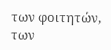των φοιτητών, των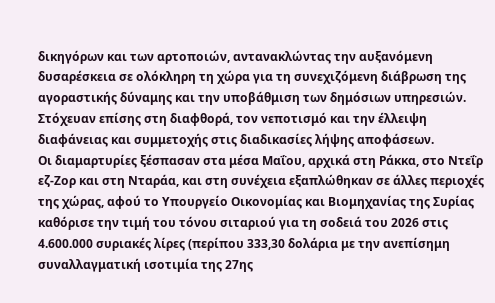δικηγόρων και των αρτοποιών, αντανακλώντας την αυξανόμενη δυσαρέσκεια σε ολόκληρη τη χώρα για τη συνεχιζόμενη διάβρωση της αγοραστικής δύναμης και την υποβάθμιση των δημόσιων υπηρεσιών. Στόχευαν επίσης στη διαφθορά, τον νεποτισμό και την έλλειψη διαφάνειας και συμμετοχής στις διαδικασίες λήψης αποφάσεων.
Οι διαμαρτυρίες ξέσπασαν στα μέσα Μαΐου, αρχικά στη Ράκκα, στο Ντεΐρ εζ-Ζορ και στη Νταράα, και στη συνέχεια εξαπλώθηκαν σε άλλες περιοχές της χώρας, αφού το Υπουργείο Οικονομίας και Βιομηχανίας της Συρίας καθόρισε την τιμή του τόνου σιταριού για τη σοδειά του 2026 στις 4.600.000 συριακές λίρες (περίπου 333,30 δολάρια με την ανεπίσημη συναλλαγματική ισοτιμία της 27ης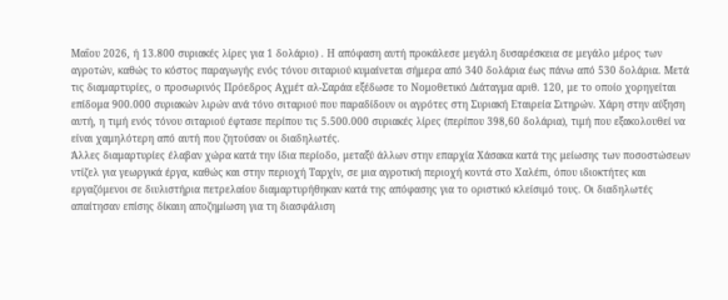Μαΐου 2026, ή 13.800 συριακές λίρες για 1 δολάριο) . Η απόφαση αυτή προκάλεσε μεγάλη δυσαρέσκεια σε μεγάλο μέρος των αγροτών, καθώς το κόστος παραγωγής ενός τόνου σιταριού κυμαίνεται σήμερα από 340 δολάρια έως πάνω από 530 δολάρια. Μετά τις διαμαρτυρίες, ο προσωρινός Πρόεδρος Αχμέτ αλ-Σαράα εξέδωσε το Νομοθετικό Διάταγμα αριθ. 120, με το οποίο χορηγείται επίδομα 900.000 συριακών λιρών ανά τόνο σιταριού που παραδίδουν οι αγρότες στη Συριακή Εταιρεία Σιτηρών. Χάρη στην αύξηση αυτή, η τιμή ενός τόνου σιταριού έφτασε περίπου τις 5.500.000 συριακές λίρες (περίπου 398,60 δολάρια), τιμή που εξακολουθεί να είναι χαμηλότερη από αυτή που ζητούσαν οι διαδηλωτές.
Άλλες διαμαρτυρίες έλαβαν χώρα κατά την ίδια περίοδο, μεταξύ άλλων στην επαρχία Χάσακα κατά της μείωσης των ποσοστώσεων ντίζελ για γεωργικά έργα, καθώς και στην περιοχή Ταρχίν, σε μια αγροτική περιοχή κοντά στο Χαλέπι, όπου ιδιοκτήτες και εργαζόμενοι σε διυλιστήρια πετρελαίου διαμαρτυρήθηκαν κατά της απόφασης για το οριστικό κλείσιμό τους. Οι διαδηλωτές απαίτησαν επίσης δίκαιη αποζημίωση για τη διασφάλιση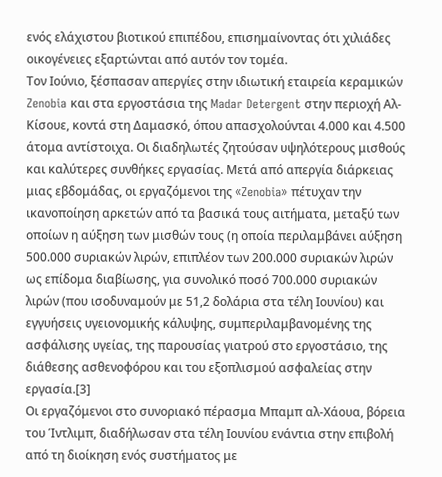ενός ελάχιστου βιοτικού επιπέδου, επισημαίνοντας ότι χιλιάδες οικογένειες εξαρτώνται από αυτόν τον τομέα.
Τον Ιούνιο, ξέσπασαν απεργίες στην ιδιωτική εταιρεία κεραμικών Zenobia και στα εργοστάσια της Madar Detergent στην περιοχή Αλ-Κίσουε, κοντά στη Δαμασκό, όπου απασχολούνται 4.000 και 4.500 άτομα αντίστοιχα. Οι διαδηλωτές ζητούσαν υψηλότερους μισθούς και καλύτερες συνθήκες εργασίας. Μετά από απεργία διάρκειας μιας εβδομάδας, οι εργαζόμενοι της «Zenobia» πέτυχαν την ικανοποίηση αρκετών από τα βασικά τους αιτήματα, μεταξύ των οποίων η αύξηση των μισθών τους (η οποία περιλαμβάνει αύξηση 500.000 συριακών λιρών, επιπλέον των 200.000 συριακών λιρών ως επίδομα διαβίωσης, για συνολικό ποσό 700.000 συριακών λιρών (που ισοδυναμούν με 51,2 δολάρια στα τέλη Ιουνίου) και εγγυήσεις υγειονομικής κάλυψης, συμπεριλαμβανομένης της ασφάλισης υγείας, της παρουσίας γιατρού στο εργοστάσιο, της διάθεσης ασθενοφόρου και του εξοπλισμού ασφαλείας στην εργασία.[3]
Οι εργαζόμενοι στο συνοριακό πέρασμα Μπαμπ αλ-Χάουα, βόρεια του Ίντλιμπ, διαδήλωσαν στα τέλη Ιουνίου ενάντια στην επιβολή από τη διοίκηση ενός συστήματος με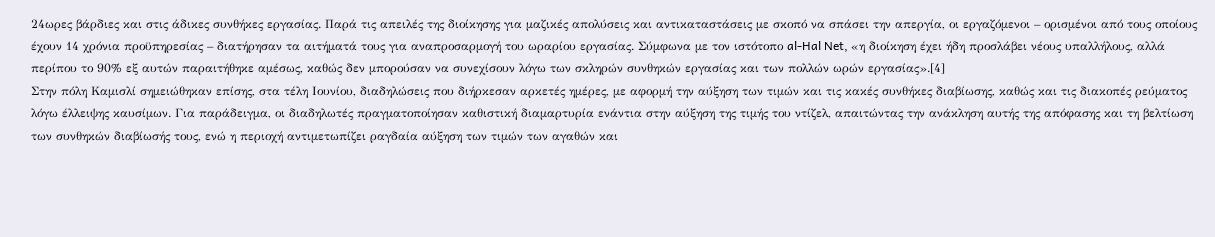24ωρες βάρδιες και στις άδικες συνθήκες εργασίας. Παρά τις απειλές της διοίκησης για μαζικές απολύσεις και αντικαταστάσεις με σκοπό να σπάσει την απεργία, οι εργαζόμενοι – ορισμένοι από τους οποίους έχουν 14 χρόνια προϋπηρεσίας – διατήρησαν τα αιτήματά τους για αναπροσαρμογή του ωραρίου εργασίας. Σύμφωνα με τον ιστότοπο al-Hal Net, «η διοίκηση έχει ήδη προσλάβει νέους υπαλλήλους, αλλά περίπου το 90% εξ αυτών παραιτήθηκε αμέσως, καθώς δεν μπορούσαν να συνεχίσουν λόγω των σκληρών συνθηκών εργασίας και των πολλών ωρών εργασίας».[4]
Στην πόλη Καμισλί σημειώθηκαν επίσης, στα τέλη Ιουνίου, διαδηλώσεις που διήρκεσαν αρκετές ημέρες, με αφορμή την αύξηση των τιμών και τις κακές συνθήκες διαβίωσης, καθώς και τις διακοπές ρεύματος λόγω έλλειψης καυσίμων. Για παράδειγμα, οι διαδηλωτές πραγματοποίησαν καθιστική διαμαρτυρία ενάντια στην αύξηση της τιμής του ντίζελ, απαιτώντας την ανάκληση αυτής της απόφασης και τη βελτίωση των συνθηκών διαβίωσής τους, ενώ η περιοχή αντιμετωπίζει ραγδαία αύξηση των τιμών των αγαθών και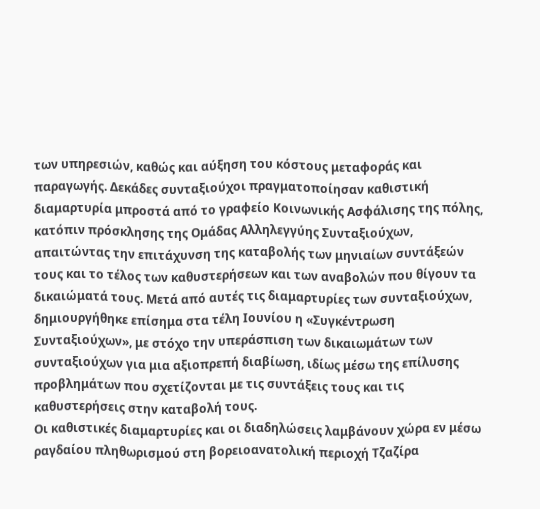των υπηρεσιών, καθώς και αύξηση του κόστους μεταφοράς και παραγωγής. Δεκάδες συνταξιούχοι πραγματοποίησαν καθιστική διαμαρτυρία μπροστά από το γραφείο Κοινωνικής Ασφάλισης της πόλης, κατόπιν πρόσκλησης της Ομάδας Αλληλεγγύης Συνταξιούχων, απαιτώντας την επιτάχυνση της καταβολής των μηνιαίων συντάξεών τους και το τέλος των καθυστερήσεων και των αναβολών που θίγουν τα δικαιώματά τους. Μετά από αυτές τις διαμαρτυρίες των συνταξιούχων, δημιουργήθηκε επίσημα στα τέλη Ιουνίου η «Συγκέντρωση Συνταξιούχων», με στόχο την υπεράσπιση των δικαιωμάτων των συνταξιούχων για μια αξιοπρεπή διαβίωση, ιδίως μέσω της επίλυσης προβλημάτων που σχετίζονται με τις συντάξεις τους και τις καθυστερήσεις στην καταβολή τους.
Οι καθιστικές διαμαρτυρίες και οι διαδηλώσεις λαμβάνουν χώρα εν μέσω ραγδαίου πληθωρισμού στη βορειοανατολική περιοχή Τζαζίρα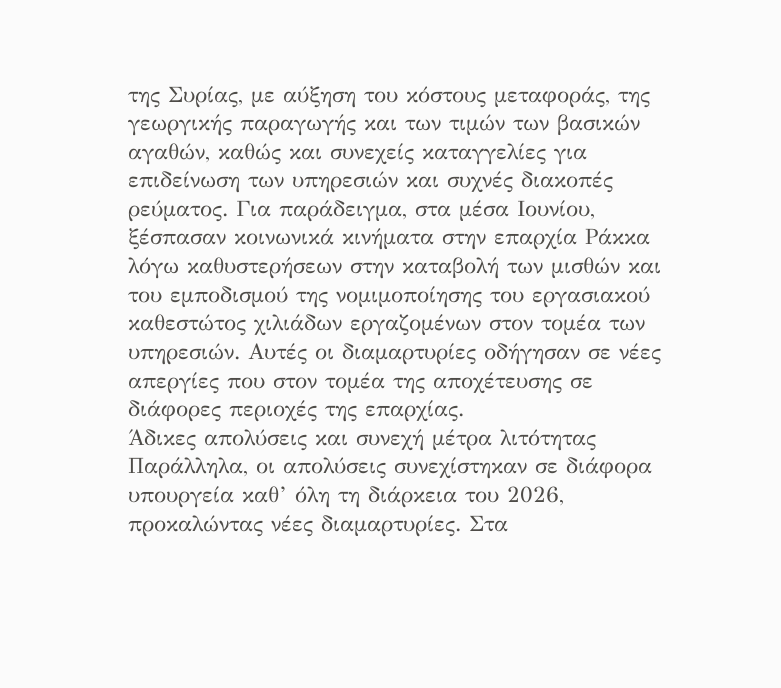της Συρίας, με αύξηση του κόστους μεταφοράς, της γεωργικής παραγωγής και των τιμών των βασικών αγαθών, καθώς και συνεχείς καταγγελίες για επιδείνωση των υπηρεσιών και συχνές διακοπές ρεύματος. Για παράδειγμα, στα μέσα Ιουνίου, ξέσπασαν κοινωνικά κινήματα στην επαρχία Ράκκα λόγω καθυστερήσεων στην καταβολή των μισθών και του εμποδισμού της νομιμοποίησης του εργασιακού καθεστώτος χιλιάδων εργαζομένων στον τομέα των υπηρεσιών. Αυτές οι διαμαρτυρίες οδήγησαν σε νέες απεργίες που στον τομέα της αποχέτευσης σε διάφορες περιοχές της επαρχίας.
Άδικες απολύσεις και συνεχή μέτρα λιτότητας
Παράλληλα, οι απολύσεις συνεχίστηκαν σε διάφορα υπουργεία καθ’ όλη τη διάρκεια του 2026, προκαλώντας νέες διαμαρτυρίες. Στα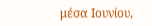μέσα Ιουνίου,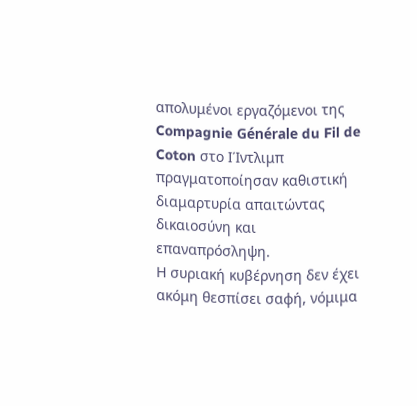απολυμένοι εργαζόμενοι της Compagnie Générale du Fil de Coton στο ΙΊντλιμπ πραγματοποίησαν καθιστική διαμαρτυρία απαιτώντας δικαιοσύνη και επαναπρόσληψη.
Η συριακή κυβέρνηση δεν έχει ακόμη θεσπίσει σαφή, νόμιμα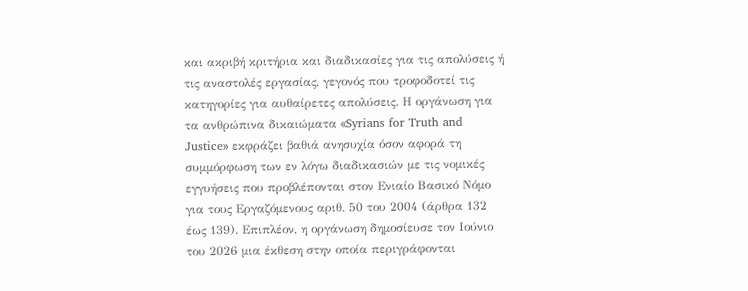και ακριβή κριτήρια και διαδικασίες για τις απολύσεις ή τις αναστολές εργασίας, γεγονός που τροφοδοτεί τις κατηγορίες για αυθαίρετες απολύσεις. Η οργάνωση για τα ανθρώπινα δικαιώματα «Syrians for Truth and Justice» εκφράζει βαθιά ανησυχία όσον αφορά τη συμμόρφωση των εν λόγω διαδικασιών με τις νομικές εγγυήσεις που προβλέπονται στον Ενιαίο Βασικό Νόμο για τους Εργαζόμενους αριθ. 50 του 2004 (άρθρα 132 έως 139). Επιπλέον, η οργάνωση δημοσίευσε τον Ιούνιο του 2026 μια έκθεση στην οποία περιγράφονται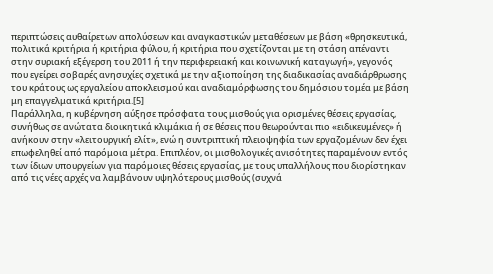περιπτώσεις αυθαίρετων απολύσεων και αναγκαστικών μεταθέσεων με βάση «θρησκευτικά, πολιτικά κριτήρια ή κριτήρια φύλου, ή κριτήρια που σχετίζονται με τη στάση απέναντι στην συριακή εξέγερση του 2011 ή την περιφερειακή και κοινωνική καταγωγή», γεγονός που εγείρει σοβαρές ανησυχίες σχετικά με την αξιοποίηση της διαδικασίας αναδιάρθρωσης του κράτους ως εργαλείου αποκλεισμού και αναδιαμόρφωσης του δημόσιου τομέα με βάση μη επαγγελματικά κριτήρια.[5]
Παράλληλα, η κυβέρνηση αύξησε πρόσφατα τους μισθούς για ορισμένες θέσεις εργασίας, συνήθως σε ανώτατα διοικητικά κλιμάκια ή σε θέσεις που θεωρούνται πιο «ειδικευμένες» ή ανήκουν στην «λειτουργική ελίτ», ενώ η συντριπτική πλειοψηφία των εργαζομένων δεν έχει επωφεληθεί από παρόμοια μέτρα. Επιπλέον, οι μισθολογικές ανισότητες παραμένουν εντός των ίδιων υπουργείων για παρόμοιες θέσεις εργασίας, με τους υπαλλήλους που διορίστηκαν από τις νέες αρχές να λαμβάνουν υψηλότερους μισθούς (συχνά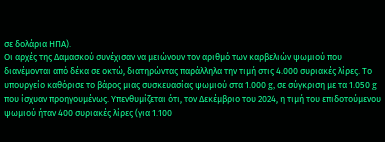σε δολάρια ΗΠΑ).
Οι αρχές της Δαμασκού συνέχισαν να μειώνουν τον αριθμό των καρβελιών ψωμιού που διανέμονται από δέκα σε οκτώ, διατηρώντας παράλληλα την τιμή στις 4.000 συριακές λίρες. Το υπουργείο καθόρισε το βάρος μιας συσκευασίας ψωμιού στα 1.000 g, σε σύγκριση με τα 1.050 g που ίσχυαν προηγουμένως. Υπενθυμίζεται ότι, τον Δεκέμβριο του 2024, η τιμή του επιδοτούμενου ψωμιού ήταν 400 συριακές λίρες (για 1.100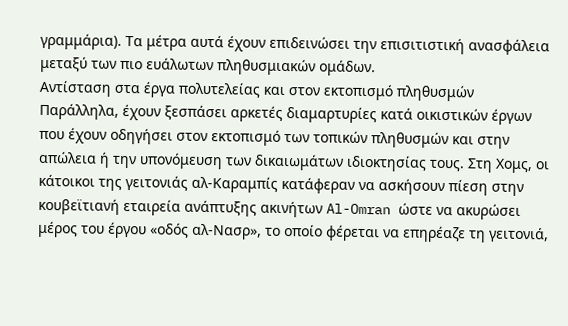γραμμάρια). Τα μέτρα αυτά έχουν επιδεινώσει την επισιτιστική ανασφάλεια μεταξύ των πιο ευάλωτων πληθυσμιακών ομάδων.
Αντίσταση στα έργα πολυτελείας και στον εκτοπισμό πληθυσμών
Παράλληλα, έχουν ξεσπάσει αρκετές διαμαρτυρίες κατά οικιστικών έργων που έχουν οδηγήσει στον εκτοπισμό των τοπικών πληθυσμών και στην απώλεια ή την υπονόμευση των δικαιωμάτων ιδιοκτησίας τους. Στη Χομς, οι κάτοικοι της γειτονιάς αλ-Καραμπίς κατάφεραν να ασκήσουν πίεση στην κουβεϊτιανή εταιρεία ανάπτυξης ακινήτων Al-Omran ώστε να ακυρώσει μέρος του έργου «οδός αλ-Νασρ», το οποίο φέρεται να επηρέαζε τη γειτονιά,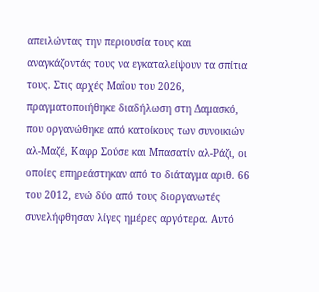απειλώντας την περιουσία τους και αναγκάζοντάς τους να εγκαταλείψουν τα σπίτια τους. Στις αρχές Μαΐου του 2026, πραγματοποιήθηκε διαδήλωση στη Δαμασκό, που οργανώθηκε από κατοίκους των συνοικιών αλ-Μαζέ, Καφρ Σούσε και Μπασατίν αλ-Ράζι, οι οποίες επηρεάστηκαν από το διάταγμα αριθ. 66 του 2012, ενώ δύο από τους διοργανωτές συνελήφθησαν λίγες ημέρες αργότερα. Αυτό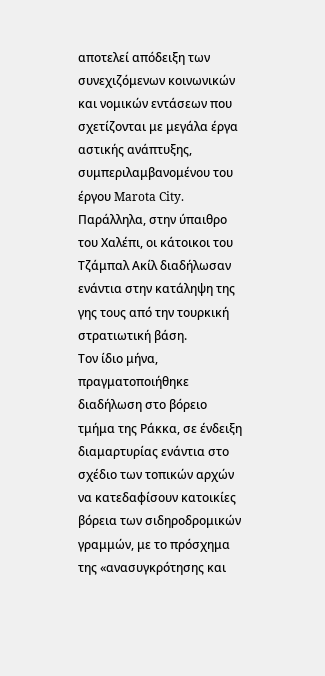αποτελεί απόδειξη των συνεχιζόμενων κοινωνικών και νομικών εντάσεων που σχετίζονται με μεγάλα έργα αστικής ανάπτυξης, συμπεριλαμβανομένου του έργου Marota City. Παράλληλα, στην ύπαιθρο του Χαλέπι, οι κάτοικοι του Τζάμπαλ Ακίλ διαδήλωσαν ενάντια στην κατάληψη της γης τους από την τουρκική στρατιωτική βάση.
Τον ίδιο μήνα, πραγματοποιήθηκε διαδήλωση στο βόρειο τμήμα της Ράκκα, σε ένδειξη διαμαρτυρίας ενάντια στο σχέδιο των τοπικών αρχών να κατεδαφίσουν κατοικίες βόρεια των σιδηροδρομικών γραμμών, με το πρόσχημα της «ανασυγκρότησης και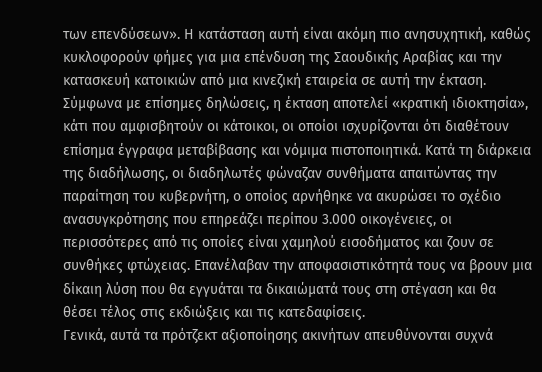των επενδύσεων». Η κατάσταση αυτή είναι ακόμη πιο ανησυχητική, καθώς κυκλοφορούν φήμες για μια επένδυση της Σαουδικής Αραβίας και την κατασκευή κατοικιών από μια κινεζική εταιρεία σε αυτή την έκταση. Σύμφωνα με επίσημες δηλώσεις, η έκταση αποτελεί «κρατική ιδιοκτησία», κάτι που αμφισβητούν οι κάτοικοι, οι οποίοι ισχυρίζονται ότι διαθέτουν επίσημα έγγραφα μεταβίβασης και νόμιμα πιστοποιητικά. Κατά τη διάρκεια της διαδήλωσης, οι διαδηλωτές φώναζαν συνθήματα απαιτώντας την παραίτηση του κυβερνήτη, ο οποίος αρνήθηκε να ακυρώσει το σχέδιο ανασυγκρότησης που επηρεάζει περίπου 3.000 οικογένειες, οι περισσότερες από τις οποίες είναι χαμηλού εισοδήματος και ζουν σε συνθήκες φτώχειας. Επανέλαβαν την αποφασιστικότητά τους να βρουν μια δίκαιη λύση που θα εγγυάται τα δικαιώματά τους στη στέγαση και θα θέσει τέλος στις εκδιώξεις και τις κατεδαφίσεις.
Γενικά, αυτά τα πρότζεκτ αξιοποίησης ακινήτων απευθύνονται συχνά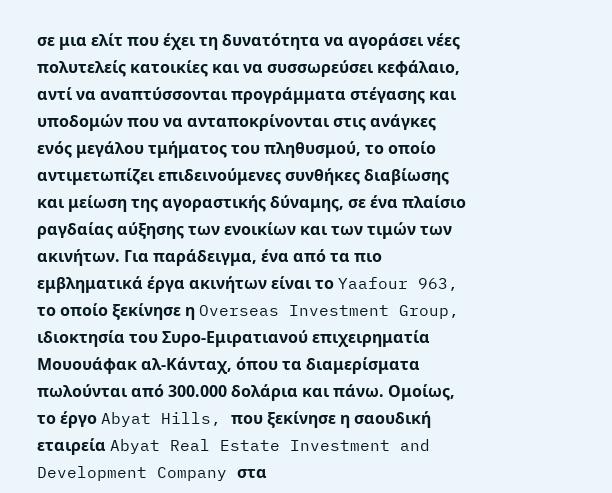σε μια ελίτ που έχει τη δυνατότητα να αγοράσει νέες πολυτελείς κατοικίες και να συσσωρεύσει κεφάλαιο, αντί να αναπτύσσονται προγράμματα στέγασης και υποδομών που να ανταποκρίνονται στις ανάγκες ενός μεγάλου τμήματος του πληθυσμού, το οποίο αντιμετωπίζει επιδεινούμενες συνθήκες διαβίωσης και μείωση της αγοραστικής δύναμης, σε ένα πλαίσιο ραγδαίας αύξησης των ενοικίων και των τιμών των ακινήτων. Για παράδειγμα, ένα από τα πιο εμβληματικά έργα ακινήτων είναι το Yaafour 963, το οποίο ξεκίνησε η Overseas Investment Group, ιδιοκτησία του Συρο-Εμιρατιανού επιχειρηματία Μουουάφακ αλ-Κάνταχ, όπου τα διαμερίσματα πωλούνται από 300.000 δολάρια και πάνω. Ομοίως, το έργο Abyat Hills, που ξεκίνησε η σαουδική εταιρεία Abyat Real Estate Investment and Development Company στα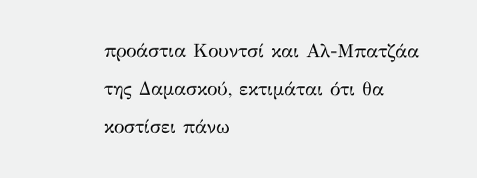προάστια Κουντσί και Αλ-Μπατζάα της Δαμασκού, εκτιμάται ότι θα κοστίσει πάνω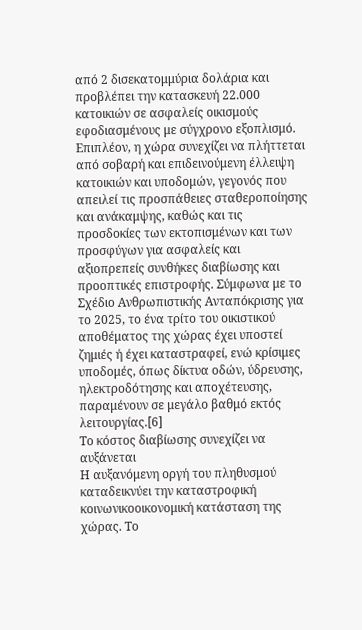από 2 δισεκατομμύρια δολάρια και προβλέπει την κατασκευή 22.000 κατοικιών σε ασφαλείς οικισμούς εφοδιασμένους με σύγχρονο εξοπλισμό.
Επιπλέον, η χώρα συνεχίζει να πλήττεται από σοβαρή και επιδεινούμενη έλλειψη κατοικιών και υποδομών, γεγονός που απειλεί τις προσπάθειες σταθεροποίησης και ανάκαμψης, καθώς και τις προσδοκίες των εκτοπισμένων και των προσφύγων για ασφαλείς και αξιοπρεπείς συνθήκες διαβίωσης και προοπτικές επιστροφής. Σύμφωνα με το Σχέδιο Ανθρωπιστικής Ανταπόκρισης για το 2025, το ένα τρίτο του οικιστικού αποθέματος της χώρας έχει υποστεί ζημιές ή έχει καταστραφεί, ενώ κρίσιμες υποδομές, όπως δίκτυα οδών, ύδρευσης, ηλεκτροδότησης και αποχέτευσης, παραμένουν σε μεγάλο βαθμό εκτός λειτουργίας.[6]
Το κόστος διαβίωσης συνεχίζει να αυξάνεται
Η αυξανόμενη οργή του πληθυσμού καταδεικνύει την καταστροφική κοινωνικοοικονομική κατάσταση της χώρας. Το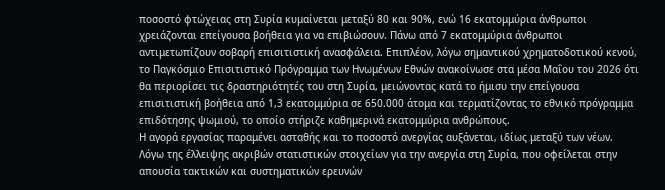ποσοστό φτώχειας στη Συρία κυμαίνεται μεταξύ 80 και 90%, ενώ 16 εκατομμύρια άνθρωποι χρειάζονται επείγουσα βοήθεια για να επιβιώσουν. Πάνω από 7 εκατομμύρια άνθρωποι αντιμετωπίζουν σοβαρή επισιτιστική ανασφάλεια. Επιπλέον, λόγω σημαντικού χρηματοδοτικού κενού, το Παγκόσμιο Επισιτιστικό Πρόγραμμα των Ηνωμένων Εθνών ανακοίνωσε στα μέσα Μαΐου του 2026 ότι θα περιορίσει τις δραστηριότητές του στη Συρία, μειώνοντας κατά το ήμισυ την επείγουσα επισιτιστική βοήθεια από 1,3 εκατομμύρια σε 650.000 άτομα και τερματίζοντας το εθνικό πρόγραμμα επιδότησης ψωμιού, το οποίο στήριζε καθημερινά εκατομμύρια ανθρώπους.
Η αγορά εργασίας παραμένει ασταθής και το ποσοστό ανεργίας αυξάνεται, ιδίως μεταξύ των νέων. Λόγω της έλλειψης ακριβών στατιστικών στοιχείων για την ανεργία στη Συρία, που οφείλεται στην απουσία τακτικών και συστηματικών ερευνών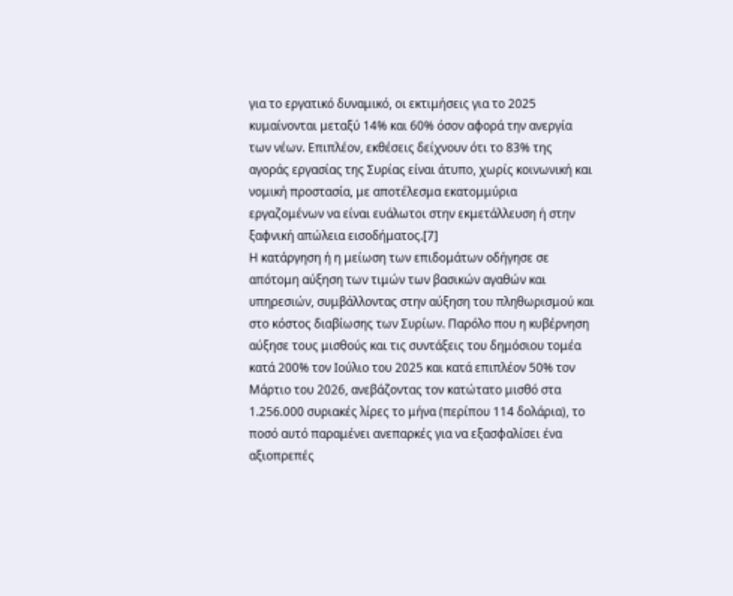για το εργατικό δυναμικό, οι εκτιμήσεις για το 2025 κυμαίνονται μεταξύ 14% και 60% όσον αφορά την ανεργία των νέων. Επιπλέον, εκθέσεις δείχνουν ότι το 83% της αγοράς εργασίας της Συρίας είναι άτυπο, χωρίς κοινωνική και νομική προστασία, με αποτέλεσμα εκατομμύρια εργαζομένων να είναι ευάλωτοι στην εκμετάλλευση ή στην ξαφνική απώλεια εισοδήματος.[7]
Η κατάργηση ή η μείωση των επιδομάτων οδήγησε σε απότομη αύξηση των τιμών των βασικών αγαθών και υπηρεσιών, συμβάλλοντας στην αύξηση του πληθωρισμού και στο κόστος διαβίωσης των Συρίων. Παρόλο που η κυβέρνηση αύξησε τους μισθούς και τις συντάξεις του δημόσιου τομέα κατά 200% τον Ιούλιο του 2025 και κατά επιπλέον 50% τον Μάρτιο του 2026, ανεβάζοντας τον κατώτατο μισθό στα 1.256.000 συριακές λίρες το μήνα (περίπου 114 δολάρια), το ποσό αυτό παραμένει ανεπαρκές για να εξασφαλίσει ένα αξιοπρεπές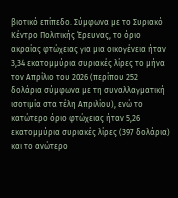βιοτικό επίπεδο. Σύμφωνα με το Συριακό Κέντρο Πολιτικής Έρευνας, το όριο ακραίας φτώχειας για μια οικογένεια ήταν 3,34 εκατομμύρια συριακές λίρες το μήνα τον Απρίλιο του 2026 (περίπου 252 δολάρια σύμφωνα με τη συναλλαγματική ισοτιμία στα τέλη Απριλίου), ενώ το κατώτερο όριο φτώχειας ήταν 5,26 εκατομμύρια συριακές λίρες (397 δολάρια) και το ανώτερο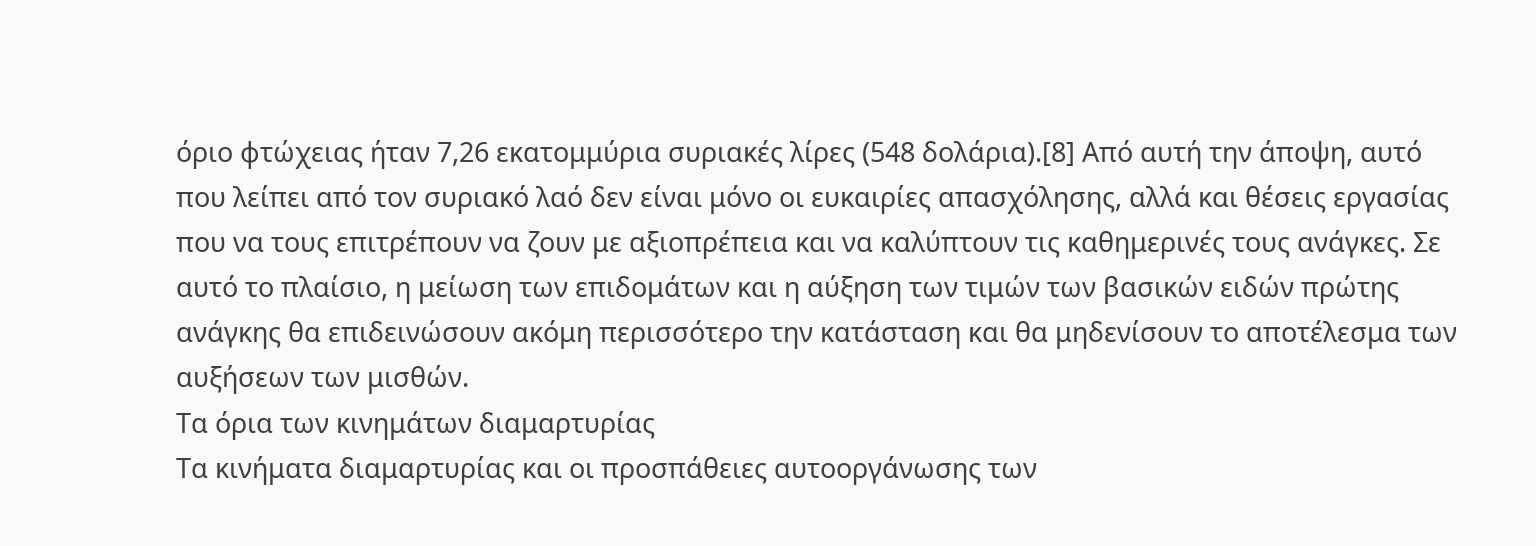όριο φτώχειας ήταν 7,26 εκατομμύρια συριακές λίρες (548 δολάρια).[8] Από αυτή την άποψη, αυτό που λείπει από τον συριακό λαό δεν είναι μόνο οι ευκαιρίες απασχόλησης, αλλά και θέσεις εργασίας που να τους επιτρέπουν να ζουν με αξιοπρέπεια και να καλύπτουν τις καθημερινές τους ανάγκες. Σε αυτό το πλαίσιο, η μείωση των επιδομάτων και η αύξηση των τιμών των βασικών ειδών πρώτης ανάγκης θα επιδεινώσουν ακόμη περισσότερο την κατάσταση και θα μηδενίσουν το αποτέλεσμα των αυξήσεων των μισθών.
Τα όρια των κινημάτων διαμαρτυρίας
Τα κινήματα διαμαρτυρίας και οι προσπάθειες αυτοοργάνωσης των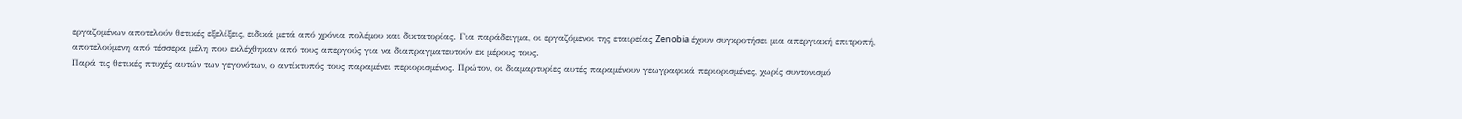εργαζομένων αποτελούν θετικές εξελίξεις, ειδικά μετά από χρόνια πολέμου και δικτατορίας. Για παράδειγμα, οι εργαζόμενοι της εταιρείας Zenobia έχουν συγκροτήσει μια απεργιακή επιτροπή, αποτελούμενη από τέσσερα μέλη που εκλέχθηκαν από τους απεργούς για να διαπραγματευτούν εκ μέρους τους.
Παρά τις θετικές πτυχές αυτών των γεγονότων, ο αντίκτυπός τους παραμένει περιορισμένος. Πρώτον, οι διαμαρτυρίες αυτές παραμένουν γεωγραφικά περιορισμένες, χωρίς συντονισμό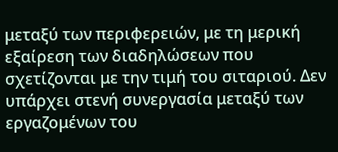μεταξύ των περιφερειών, με τη μερική εξαίρεση των διαδηλώσεων που σχετίζονται με την τιμή του σιταριού. Δεν υπάρχει στενή συνεργασία μεταξύ των εργαζομένων του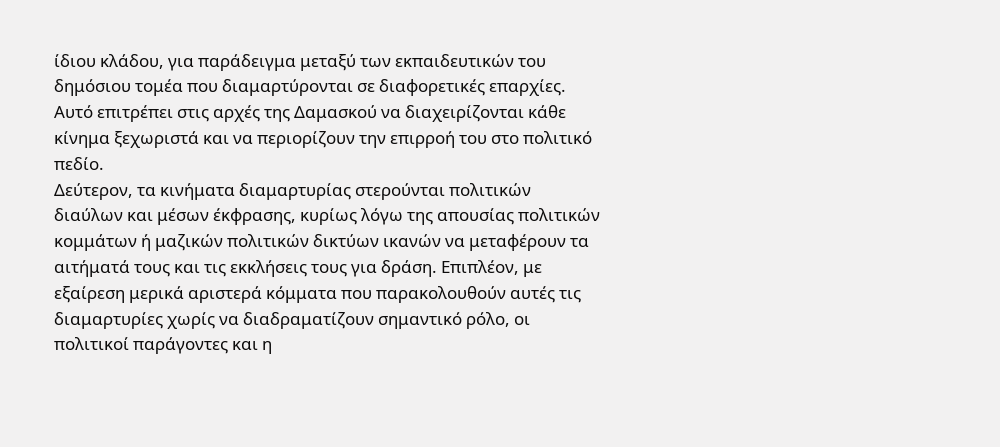ίδιου κλάδου, για παράδειγμα μεταξύ των εκπαιδευτικών του δημόσιου τομέα που διαμαρτύρονται σε διαφορετικές επαρχίες. Αυτό επιτρέπει στις αρχές της Δαμασκού να διαχειρίζονται κάθε κίνημα ξεχωριστά και να περιορίζουν την επιρροή του στο πολιτικό πεδίο.
Δεύτερον, τα κινήματα διαμαρτυρίας στερούνται πολιτικών διαύλων και μέσων έκφρασης, κυρίως λόγω της απουσίας πολιτικών κομμάτων ή μαζικών πολιτικών δικτύων ικανών να μεταφέρουν τα αιτήματά τους και τις εκκλήσεις τους για δράση. Επιπλέον, με εξαίρεση μερικά αριστερά κόμματα που παρακολουθούν αυτές τις διαμαρτυρίες χωρίς να διαδραματίζουν σημαντικό ρόλο, οι πολιτικοί παράγοντες και η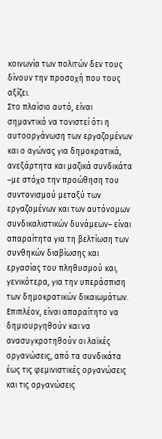κοινωνία των πολιτών δεν τους δίνουν την προσοχή που τους αξίζει.
Στο πλαίσιο αυτό, είναι σημαντικό να τονιστεί ότι η αυτοοργάνωση των εργαζομένων και ο αγώνας για δημοκρατικά, ανεξάρτητα και μαζικά συνδικάτα –με στόχο την προώθηση του συντονισμού μεταξύ των εργαζομένων και των αυτόνομων συνδικαλιστικών δυνάμεων– είναι απαραίτητα για τη βελτίωση των συνθηκών διαβίωσης και εργασίας του πληθυσμού και, γενικότερα, για την υπεράσπιση των δημοκρατικών δικαιωμάτων.
Επιπλέον, είναι απαραίτητο να δημιουργηθούν και να ανασυγκροτηθούν οι λαϊκές οργανώσεις, από τα συνδικάτα έως τις φεμινιστικές οργανώσεις και τις οργανώσεις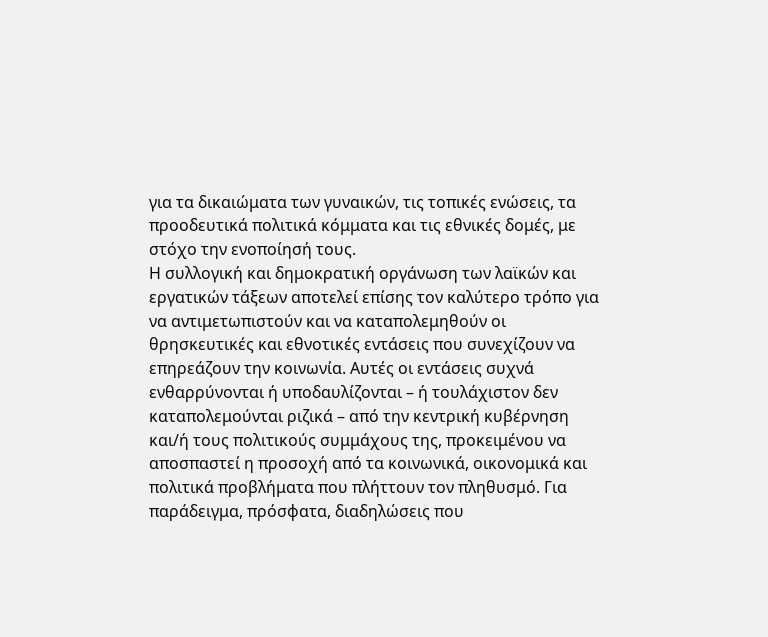για τα δικαιώματα των γυναικών, τις τοπικές ενώσεις, τα προοδευτικά πολιτικά κόμματα και τις εθνικές δομές, με στόχο την ενοποίησή τους.
Η συλλογική και δημοκρατική οργάνωση των λαϊκών και εργατικών τάξεων αποτελεί επίσης τον καλύτερο τρόπο για να αντιμετωπιστούν και να καταπολεμηθούν οι θρησκευτικές και εθνοτικές εντάσεις που συνεχίζουν να επηρεάζουν την κοινωνία. Αυτές οι εντάσεις συχνά ενθαρρύνονται ή υποδαυλίζονται – ή τουλάχιστον δεν καταπολεμούνται ριζικά – από την κεντρική κυβέρνηση και/ή τους πολιτικούς συμμάχους της, προκειμένου να αποσπαστεί η προσοχή από τα κοινωνικά, οικονομικά και πολιτικά προβλήματα που πλήττουν τον πληθυσμό. Για παράδειγμα, πρόσφατα, διαδηλώσεις που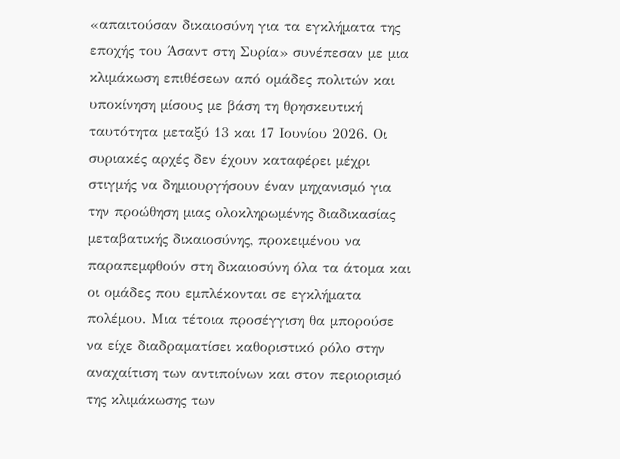«απαιτούσαν δικαιοσύνη για τα εγκλήματα της εποχής του Άσαντ στη Συρία» συνέπεσαν με μια κλιμάκωση επιθέσεων από ομάδες πολιτών και υποκίνηση μίσους με βάση τη θρησκευτική ταυτότητα μεταξύ 13 και 17 Ιουνίου 2026. Οι συριακές αρχές δεν έχουν καταφέρει μέχρι στιγμής να δημιουργήσουν έναν μηχανισμό για την προώθηση μιας ολοκληρωμένης διαδικασίας μεταβατικής δικαιοσύνης, προκειμένου να παραπεμφθούν στη δικαιοσύνη όλα τα άτομα και οι ομάδες που εμπλέκονται σε εγκλήματα πολέμου. Μια τέτοια προσέγγιση θα μπορούσε να είχε διαδραματίσει καθοριστικό ρόλο στην αναχαίτιση των αντιποίνων και στον περιορισμό της κλιμάκωσης των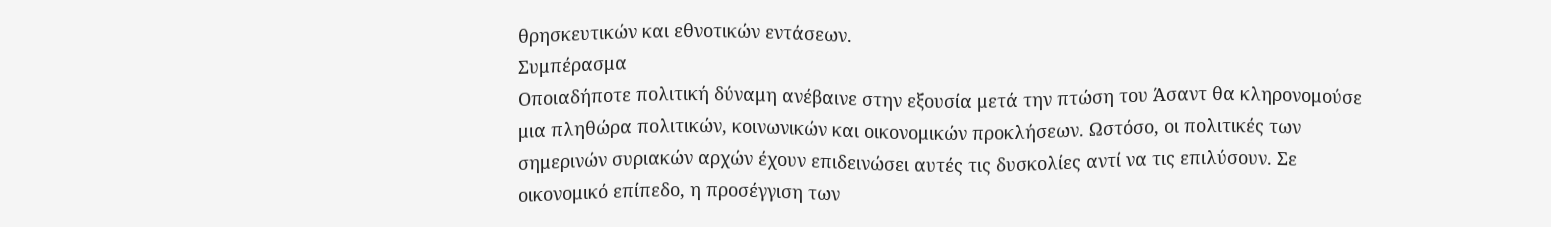θρησκευτικών και εθνοτικών εντάσεων.
Συμπέρασμα
Οποιαδήποτε πολιτική δύναμη ανέβαινε στην εξουσία μετά την πτώση του Άσαντ θα κληρονομούσε μια πληθώρα πολιτικών, κοινωνικών και οικονομικών προκλήσεων. Ωστόσο, οι πολιτικές των σημερινών συριακών αρχών έχουν επιδεινώσει αυτές τις δυσκολίες αντί να τις επιλύσουν. Σε οικονομικό επίπεδο, η προσέγγιση των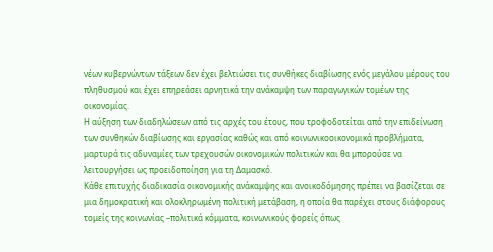νέων κυβερνώντων τάξεων δεν έχει βελτιώσει τις συνθήκες διαβίωσης ενός μεγάλου μέρους του πληθυσμού και έχει επηρεάσει αρνητικά την ανάκαμψη των παραγωγικών τομέων της οικονομίας.
Η αύξηση των διαδηλώσεων από τις αρχές του έτους, που τροφοδοτείται από την επιδείνωση των συνθηκών διαβίωσης και εργασίας καθώς και από κοινωνικοοικονομικά προβλήματα, μαρτυρά τις αδυναμίες των τρεχουσών οικονομικών πολιτικών και θα μπορούσε να λειτουργήσει ως προειδοποίηση για τη Δαμασκό.
Κάθε επιτυχής διαδικασία οικονομικής ανάκαμψης και ανοικοδόμησης πρέπει να βασίζεται σε μια δημοκρατική και ολοκληρωμένη πολιτική μετάβαση, η οποία θα παρέχει στους διάφορους τομείς της κοινωνίας –πολιτικά κόμματα, κοινωνικούς φορείς όπως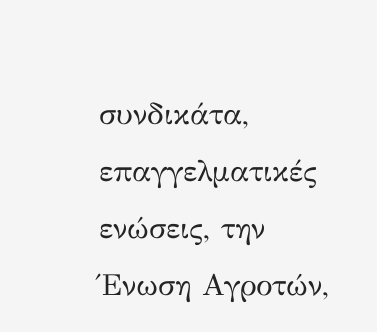συνδικάτα, επαγγελματικές ενώσεις, την Ένωση Αγροτών,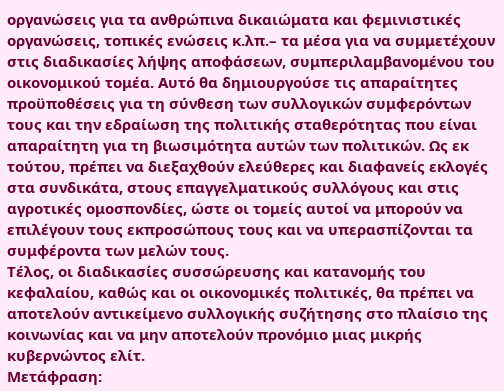οργανώσεις για τα ανθρώπινα δικαιώματα και φεμινιστικές οργανώσεις, τοπικές ενώσεις κ.λπ.– τα μέσα για να συμμετέχουν στις διαδικασίες λήψης αποφάσεων, συμπεριλαμβανομένου του οικονομικού τομέα. Αυτό θα δημιουργούσε τις απαραίτητες προϋποθέσεις για τη σύνθεση των συλλογικών συμφερόντων τους και την εδραίωση της πολιτικής σταθερότητας που είναι απαραίτητη για τη βιωσιμότητα αυτών των πολιτικών. Ως εκ τούτου, πρέπει να διεξαχθούν ελεύθερες και διαφανείς εκλογές στα συνδικάτα, στους επαγγελματικούς συλλόγους και στις αγροτικές ομοσπονδίες, ώστε οι τομείς αυτοί να μπορούν να επιλέγουν τους εκπροσώπους τους και να υπερασπίζονται τα συμφέροντα των μελών τους.
Τέλος, οι διαδικασίες συσσώρευσης και κατανομής του κεφαλαίου, καθώς και οι οικονομικές πολιτικές, θα πρέπει να αποτελούν αντικείμενο συλλογικής συζήτησης στο πλαίσιο της κοινωνίας και να μην αποτελούν προνόμιο μιας μικρής κυβερνώντος ελίτ.
Μετάφραση: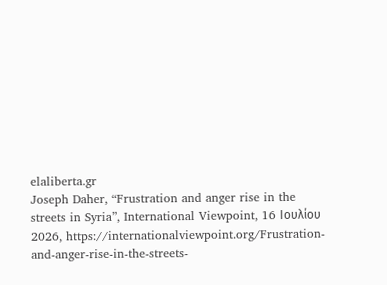elaliberta.gr
Joseph Daher, “Frustration and anger rise in the streets in Syria”, International Viewpoint, 16 Ιουλίου 2026, https://internationalviewpoint.org/Frustration-and-anger-rise-in-the-streets-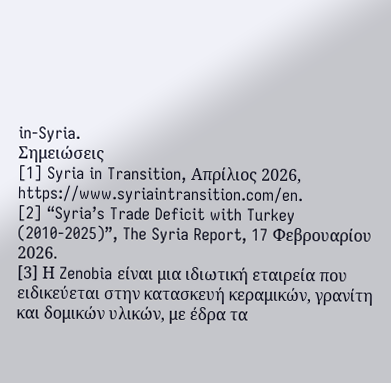in-Syria.
Σημειώσεις
[1] Syria in Transition, Απρίλιος 2026, https://www.syriaintransition.com/en.
[2] “Syria’s Trade Deficit with Turkey (2010-2025)”, The Syria Report, 17 Φεβρουαρίου 2026.
[3] Η Zenobia είναι μια ιδιωτική εταιρεία που ειδικεύεται στην κατασκευή κεραμικών, γρανίτη και δομικών υλικών, με έδρα τα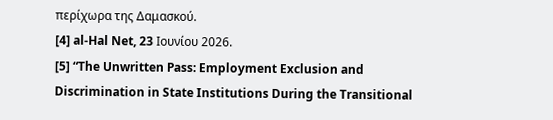περίχωρα της Δαμασκού.
[4] al-Hal Net, 23 Ιουνίου 2026.
[5] “The Unwritten Pass: Employment Exclusion and Discrimination in State Institutions During the Transitional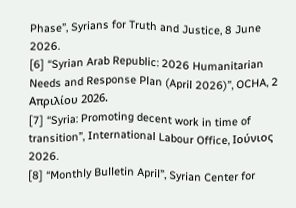Phase”, Syrians for Truth and Justice, 8 June 2026.
[6] “Syrian Arab Republic: 2026 Humanitarian Needs and Response Plan (April 2026)”, OCHA, 2 Απριλίου 2026.
[7] “Syria: Promoting decent work in time of transition”, International Labour Office, Ιούνιος 2026.
[8] “Monthly Bulletin April”, Syrian Center for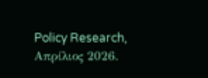Policy Research, Απρίλιος 2026.